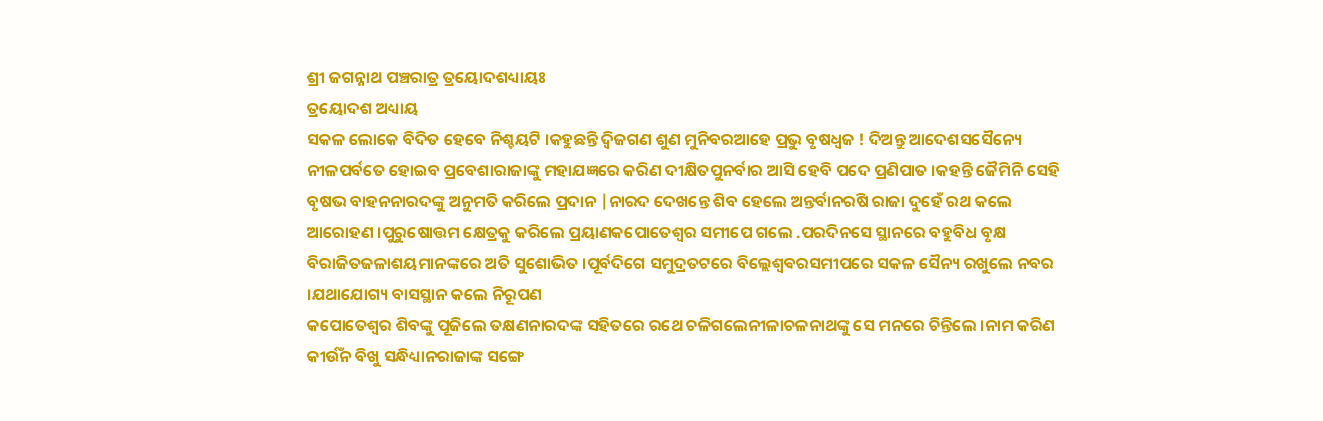ଶ୍ରୀ ଜଗନ୍ନାଥ ପଞ୍ଚରାତ୍ର ତ୍ରୟୋଦଶଧ୍ୟାୟଃ
ତ୍ରୟୋଦଶ ଅଧ୍ୟାୟ
ସକଳ ଲୋକେ ବିଦିତ ହେବେ ନିଶ୍ଚୟଟି ।କହୁଛନ୍ତି ଦ୍ଵିଜଗଣ ଶୁଣ ମୁନିବରଆହେ ପ୍ରଭୁ ବୃଷଧ୍ଵଜ ! ଦିଅନ୍ତୁ ଆଦେଶସସୈନ୍ୟେ ନୀଳପର୍ବତେ ହୋଇବ ପ୍ରବେଶାରାଜାଙ୍କୁ ମହାଯଜ୍ଞରେ କରିଣ ଦୀକ୍ଷିତପୁନର୍ବାର ଆସି ହେବି ପଦେ ପ୍ରଣିପାତ ।କହନ୍ତି ଜୈମିନି ସେହି ବୃଷଭ ବାହନନାରଦଙ୍କୁ ଅନୁମତି କରିଲେ ପ୍ରଦାନ |ନାରଦ ଦେଖନ୍ତେ ଶିବ ହେଲେ ଅନ୍ତର୍ବାନରଷି ରାଜା ଦୁହେଁ ରଥ କଲେ ଆରୋହଣ ।ପୁରୁଷୋତ୍ତମ କ୍ଷେତ୍ରକୁ କରିଲେ ପ୍ରୟାଣକପୋତେଶ୍ବର ସମୀପେ ଗଲେ .ପରଦିନସେ ସ୍ଥାନରେ ବହୁବିଧ ବୃକ୍ଷ ବିରାଜିତଜଳାଶୟମାନଙ୍କରେ ଅତି ସୁଶୋଭିତ ।ପୂର୍ବଦିଗେ ସମୁଦ୍ରତଟରେ ବିଲ୍ଲେଶ୍ବଵରସମୀପରେ ସକଳ ସୈନ୍ୟ ରଖୁଲେ ନବର ।ଯଥାଯୋଗ୍ୟ ବାସସ୍ଥାନ କଲେ ନିରୂପଣ
କପୋତେଶ୍ବର ଶିବଙ୍କୁ ପୂଜିଲେ ତକ୍ଷଣନାରଦଙ୍କ ସହିତରେ ରଥେ ଚଳିଗଲେନୀଳାଚଳନାଥଙ୍କୁ ସେ ମନରେ ଚିନ୍ତିଲେ ।ନାମ କରିଣ କୀର୍ଉଁନ ବିଖୁ ସନ୍ଧିଧ୍ୟାନରାଜାଙ୍କ ସଙ୍ଗେ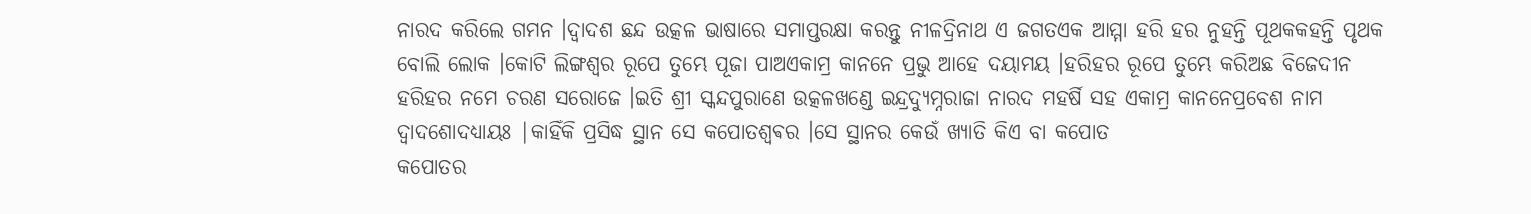ନାରଦ କରିଲେ ଗମନ ।ଦ୍ଵାଦଶ ଛନ୍ଦ ଉତ୍କଳ ଭାଷାରେ ସମାପ୍ତରକ୍ଷା କରନ୍ତୁ ନୀଳଦ୍ରିନାଥ ଏ ଜଗତଏକ ଆମ୍ମା ହରି ହର ନୁହନ୍ତି ପୂଥକକହନ୍ତି ପୃଥକ ବୋଲି ଲୋକ ।କୋଟି ଲିଙ୍ଗଶ୍ଵର ରୂପେ ତୁମ୍ଭେ ପୂଜା ପାଅଏକାମ୍ର କାନନେ ପ୍ରଭୁ ଆହେ ଦୟାମୟ ।ହରିହର ରୂପେ ତୁମ୍ଭେ କରିଅଛ ବିଜେଦୀନ ହରିହର ନମେ ଚରଣ ସରୋଜେ ।ଇତି ଶ୍ରୀ ସ୍କନ୍ଦପୁରାଣେ ଉତ୍କଳଖଣ୍ଡେ ଇନ୍ଦ୍ରଦ୍ୟୁମ୍ନରାଜା ନାରଦ ମହର୍ଷି ସହ ଏକାମ୍ର କାନନେପ୍ରବେଶ ନାମ ଦ୍ଵାଦଶୋଦଧ୍ୟାୟଃ |କାହିଁକି ପ୍ରସିଦ୍ଧ ସ୍ଥାନ ସେ କପୋତଶ୍ବଵର ।ସେ ସ୍ଥାନର କେଉଁ ଖ୍ୟାତି କିଏ ବା କପୋତ
କପୋତର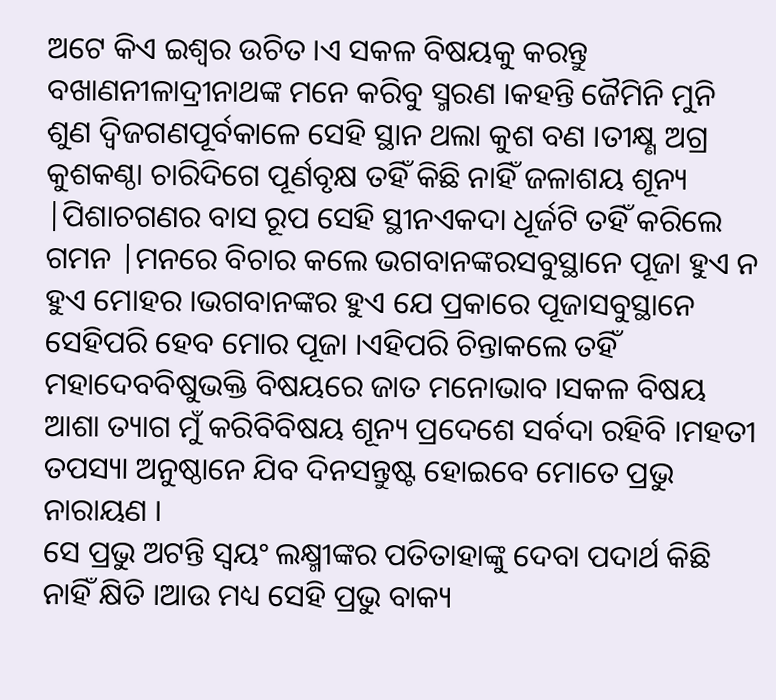ଅଟେ କିଏ ଇଶ୍ଵର ଉଚିତ ।ଏ ସକଳ ବିଷୟକୁ କରନ୍ତୁ ବଖାଣନୀଳାଦ୍ରୀନାଥଙ୍କ ମନେ କରିବୁ ସ୍ମରଣ ।କହନ୍ତି ଜୈମିନି ମୁନି ଶୁଣ ଦ୍ବିଜଗଣପୂର୍ବକାଳେ ସେହି ସ୍ଥାନ ଥଲା କୁଶ ବଣ ।ତୀକ୍ଷ୍ଣ ଅଗ୍ର କୁଶକଣ୍ଠା ଚାରିଦିଗେ ପୂର୍ଣବୃକ୍ଷ ତହିଁ କିଛି ନାହିଁ ଜଳାଶୟ ଶୂନ୍ୟ |ପିଶାଚଗଣର ବାସ ରୂପ ସେହି ସ୍ଥୀନଏକଦା ଧୂର୍ଜଟି ତହିଁ କରିଲେ ଗମନ |ମନରେ ବିଚାର କଲେ ଭଗବାନଙ୍କରସବୁସ୍ଥାନେ ପୂଜା ହୁଏ ନ ହୁଏ ମୋହର ।ଭଗବାନଙ୍କର ହୁଏ ଯେ ପ୍ରକାରେ ପୂଜାସବୁସ୍ଥାନେ ସେହିପରି ହେବ ମୋର ପୂଜା ।ଏହିପରି ଚିନ୍ତାକଲେ ତହିଁ ମହାଦେବବିଷୁଭକ୍ତି ବିଷୟରେ ଜାତ ମନୋଭାବ ।ସକଳ ବିଷୟ ଆଶା ତ୍ୟାଗ ମୁଁ କରିବିବିଷୟ ଶୂନ୍ୟ ପ୍ରଦେଶେ ସର୍ବଦା ରହିବି ।ମହତୀ ତପସ୍ୟା ଅନୁଷ୍ଠାନେ ଯିବ ଦିନସନ୍ତୁଷ୍ଟ ହୋଇବେ ମୋତେ ପ୍ରଭୁ ନାରାୟଣ ।
ସେ ପ୍ରଭୁ ଅଟନ୍ତି ସ୍ଵୟଂ ଲକ୍ଷ୍ମୀଙ୍କର ପତିତାହାଙ୍କୁ ଦେବା ପଦାର୍ଥ କିଛି ନାହିଁ କ୍ଷିତି ।ଆଉ ମଧ୍ୟ ସେହି ପ୍ରଭୁ ବାକ୍ୟ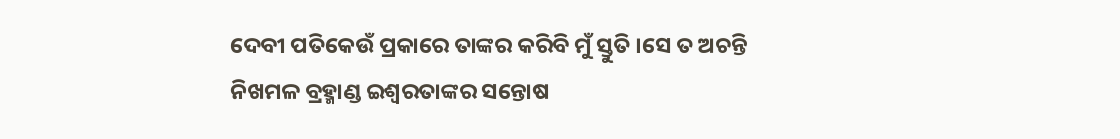ଦେବୀ ପତିକେଉଁ ପ୍ରକାରେ ତାଙ୍କର କରିବି ମୁଁ ସ୍ତୁତି ।ସେ ତ ଅଚନ୍ତି ନିଖମଳ ବ୍ରହ୍ମାଣ୍ଡ ଇଶ୍ଵରତାଙ୍କର ସନ୍ତୋଷ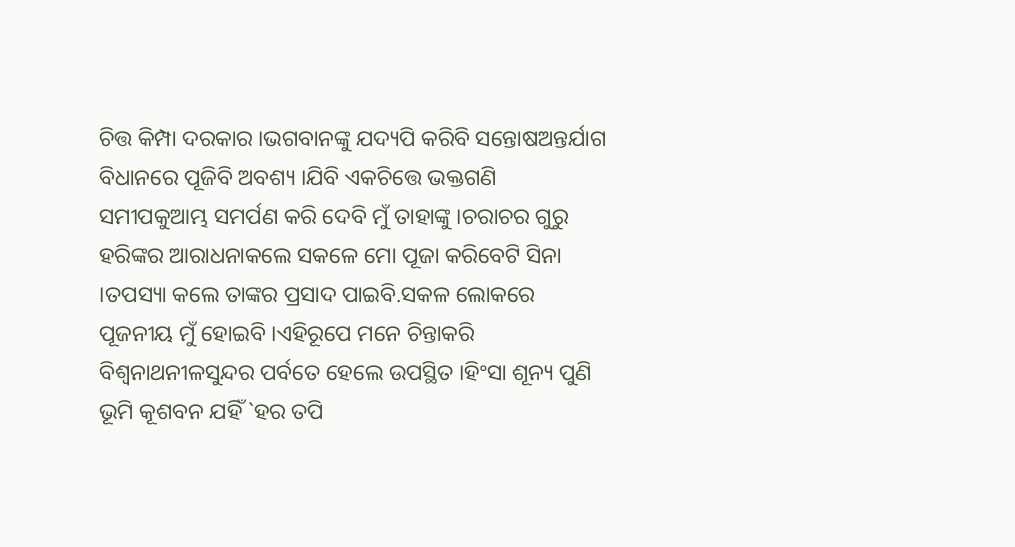ଚିତ୍ତ କିମ୍ପା ଦରକାର ।ଭଗବାନଙ୍କୁ ଯଦ୍ୟପି କରିବି ସନ୍ତୋଷଅନ୍ତର୍ଯାଗ ବିଧାନରେ ପୂଜିବି ଅବଶ୍ୟ ।ଯିବି ଏକଚିତ୍ତେ ଭକ୍ତଗଣି ସମୀପକୁଆମ୍ଭ ସମର୍ପଣ କରି ଦେବି ମୁଁ ତାହାଙ୍କୁ ।ଚରାଚର ଗୁରୁ ହରିଙ୍କର ଆରାଧନାକଲେ ସକଳେ ମୋ ପୂଜା କରିବେଟି ସିନା ।ତପସ୍ୟା କଲେ ତାଙ୍କର ପ୍ରସାଦ ପାଇବି.ସକଳ ଲୋକରେ ପୂଜନୀୟ ମୁଁ ହୋଇବି ।ଏହିରୂପେ ମନେ ଚିନ୍ତାକରି ବିଶ୍ଵନାଥନୀଳସୁନ୍ଦର ପର୍ବତେ ହେଲେ ଉପସ୍ଥିତ ।ହିଂସା ଶୂନ୍ୟ ପୁଣି ଭୂମି କୂଶବନ ଯହିଁ `ହର ତପି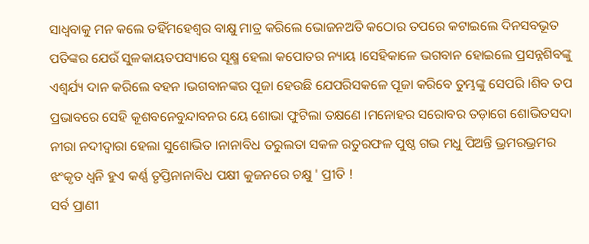ସାଧ୍ଵବାକୁ ମନ କଲେ ତହିଁମହେଶ୍ବର ବାକ୍ଷୁ ମାତ୍ର କରିଲେ ଭୋଜନଅତି କଠୋର ତପରେ କଟାଇଲେ ଦିନସବଭୂତ ପତିଙ୍କର ଯେଉଁ ସୁଳକାୟତପସ୍ୟାରେ ସୂକ୍ଷ୍ମ ହେଲା କପୋତର ନ୍ୟାୟ ।ସେହିକାଳେ ଭଗବାନ ହୋଇଲେ ପ୍ରସନ୍ନଶିବଙ୍କୁ ଏଶ୍ବର୍ଯ୍ୟ ଦାନ କରିଲେ ବହନ ।ଭଗବାନଙ୍କର ପୂଜା ହେଉଛି ଯେପରିସକଳେ ପୂଜା କରିବେ ତୁମ୍ଭଙ୍କୁ ସେପରି ।ଶିବ ତପ ପ୍ରଭାବରେ ସେହି କୂଶବନେବୁନ୍ଦାବନର ୟେ ଶୋଭା ଫୁଟିଲା ତକ୍ଷଣେ ।ମନୋହର ସରୋବର ତଡ଼ାଗେ ଶୋଭିତସଦା ନୀରା ନଦୀଦ୍ଵାରା ହେଲା ସୁଶୋଭିତ ।ନାନାବିଧ ତରୁଲତା ସକଳ ରତୁରଫଳ ପୁଷ୍ଠ ଗଭ ମଧୁ ପିଅନ୍ତି ଭ୍ରମରଭ୍ରମର ଝଂକୃତ ଧ୍ଵନି ହୁଏ କର୍ଣ୍ଣ ତୃପ୍ତିନାନାବିଧ ପକ୍ଷୀ କୁଜନରେ ଚକ୍ଷୁ ' ପ୍ରୀତି !
ସର୍ବ ପ୍ରାଣୀ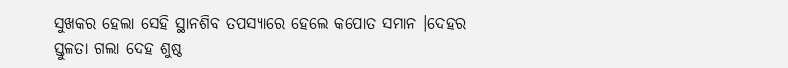ସୁଖକର ହେଲା ସେହି ସ୍ଥାନଶିବ ତପସ୍ୟାରେ ହେଲେ କପୋତ ସମାନ ।ଦେହର ସ୍ତୁଳତା ଗଲା ଦେହ ଶୁଷ୍ଠ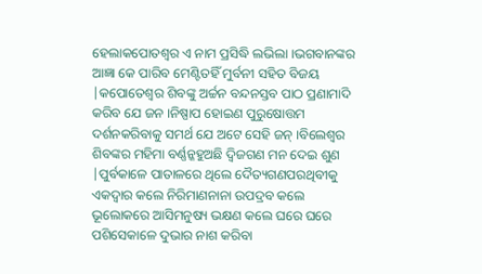ହେଲାକପୋତଶ୍ବର ଏ ନାମ ପ୍ରସିଦ୍ଧି ଲଭିଲା ।ଭଗବାନଙ୍କର ଆଜ୍ଞା କେ ପାରିବ ମେଣ୍ଟିତହିଁ ମୁର୍ବନୀ ସହିତ ବିଜୟ |କପୋତେଶ୍ବର ଶିବଙ୍କୁ ଅର୍ଚ୍ଚନ ବନ୍ଦନସ୍ତବ ପାଠ ପ୍ରଣାମାଦି କରିବ ଯେ ଜନ ।ନିଷ୍ପାପ ହୋଇଣ ପୁରୁଷୋତ୍ତମ ଦର୍ଶନକରିବାକୁ ସମର୍ଥ ଯେ ଅଟେ ସେହି ଜନ୍ ।ବିଲେଶ୍ଵର ଶିବଙ୍କର ମହିମା ବର୍ଣ୍ଣନ୍କହୁଅଛି ଦ୍ଵିଜଗଣ ମନ ଦେଇ ଶୁଣ |ପୁର୍ବକାଳେ ପାତାଳରେ ଥିଲେ ଦୈତ୍ୟଗଣପରଥିବୀକୁ ଏକଦ୍ଵାର କଲେ ନିରିମାଣନାନା ଉପଦ୍ରବ କଲେ ଭୂଲୋକରେ ଆସିମନୁଷ୍ୟ ଭକ୍ଷଣ କଲେ ଘରେ ଘରେ ପଶିସେକାଳେ ଦୁଭାର ନାଶ କରିବା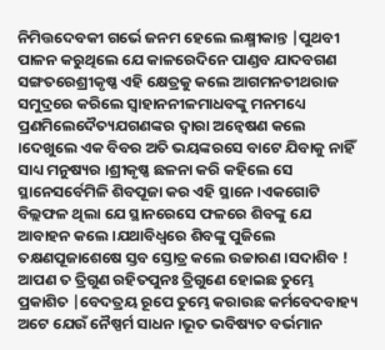ନିମିତ୍ତଦେବକୀ ଗର୍ଭେ ଜନମ ହେଲେ ଲକ୍ଷ୍ମୀକାନ୍ତ |ପୁଥବୀ ପାଳନ କରୁଥିଲେ ଯେ କାଳରେଦିନେ ପାଣ୍ଡବ ଯାଦବଗଣ ସଙ୍ଗତରେଶ୍ରୀକୃଷ୍ଣ ଏହି କ୍ଷେତ୍ରକୁ କଲେ ଆଗମନତୀଥରାଜ ସମୁଦ୍ରରେ କରିଲେ ସ୍ଵାହାନନୀଳମାଧବଙ୍କୁ ମନମଧ୍ୟେ ପ୍ରଣମିଲେଦୈତ୍ୟଯଗଣଙ୍କର ଦ୍ଵାରା ଅନ୍ଵେଷଣ କଲେ ।ଦେଖୁଲେ ଏକ ବିବର ଅତି ଭୟଙ୍କରସେ ବାଟେ ଯିବାକୁ ନାହିଁ ସାଧ୍ୟ ମନୁଷ୍ୟର ।ଶ୍ରୀକୃଷ୍ଣ ଛଳନା କରି କହିଲେ ସେ ସ୍ଥାନେସର୍ବେମିଳି ଶିବପୂଜା କର ଏହି ସ୍ଥାନେ ।ଏକଗୋଟି ବିଲ୍ଲଫଳ ଥିଲା ଯେ ସ୍ଥାନରେସେ ଫଳରେ ଶିବଙ୍କୁ ଯେ ଆବାହନ କଲେ ।ଯଥାବିଧ୍ବରେ ଶିବଙ୍କୁ ପୁଜିଲେ ତକ୍ଷଣପୂଜାଶେଷେ ସ୍ତବ ସ୍ତୋତ୍ର କଲେ ଉଚ୍ଚାରଣ ।ସଦାଶିବ ! ଆପଣ ତ ତ୍ରିଗୁଣ ରହିତପୁନଃ ତ୍ରିଗୁଣେ ହୋଇଛ ତୁମ୍ଭେ ପ୍ରକାଶିତ |ବେଦତ୍ରୟ ରୂପେ ତୁମ୍ଭେ କରାଉଛ କର୍ମବେଦବାହ୍ୟ ଅଟେ ଯେଉଁ ନୈଷ୍ପର୍ମ ସାଧନ ।ଭୂତ ଭବିଷ୍ୟତ ବର୍ଭମାନ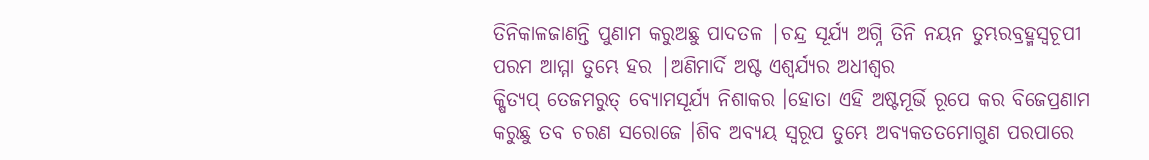ତିନିକାଳଜାଣନ୍ତି ପୁଣାମ କରୁଅଛୁ ପାଦତଳ |ଚନ୍ଦ୍ର ସୂର୍ଯ୍ୟ ଅଗ୍ନି ତିନି ନୟନ ତୁମ୍ଭରବ୍ରହ୍ମସ୍ବଚୂପୀ ପରମ ଆମ୍ମା ତୁମ୍ଭେ ହର |ଅଣିମାର୍ଦି ଅଷ୍ଟ ଏଶ୍ବର୍ଯ୍ୟର ଅଧୀଶ୍ବର
କ୍ଷିତ୍ୟପ୍ ତେଜମରୁତ୍ ବ୍ୟୋମସୂର୍ଯ୍ୟ ନିଶାକର ।ହୋତା ଏହି ଅଷ୍ଟମୂର୍ଭି ରୂପେ କର ବିଜେପ୍ରଣାମ କରୁଛୁ ତବ ଚରଣ ସରୋଜେ ।ଶିବ ଅବ୍ୟୟ ସ୍ଵରୂପ ତୁମ୍ଭେ ଅବ୍ୟକତତମୋଗୁଣ ପରପାରେ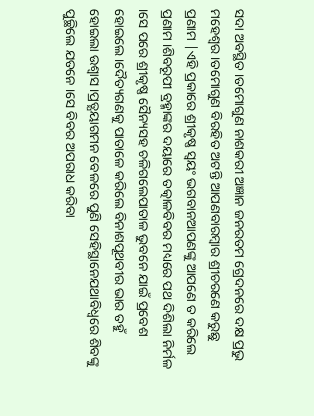ସଦା ଅବସ୍ଥିତ ।ତମୋଗୁଣ ନାଶକରୀ ଅଜ୍ଞାନ ଜନରତମ ଗ୍ରେଦନରେ ଦକ୍ଷ ପ୍ରଭୁ ମହେଶ୍ଵର ।ତମୋଗୁଣ ବିରହିତ ଅଟନ୍ତି ଆପଣବାରମ୍ବାର ଶ୍ରୀଚରଣେ କରୁଛୁ ପ୍ରଣାମ |ଏହି ପ୍ରକାରେ ଶ୍ରୀକୃଷ୍ଣ ସ୍ଵୟଂ ଭଗବାନଆପଣଙ୍କୁ ଆପଣେ ତ କରିଲେ ପ୍ରଣାମ ।ଶିବରୂପୀ ବ୍ରହ୍ମାଙ୍କର ଦୟାରେ ତତ୍କାଳବିବର ମଧ୍ୟରେ ପଥ ଦିଶିଲା ନିର୍ମଳ ।ସେ ପରେ ଶ୍ରୀକୃଷ୍ଣ ସୈନ୍ୟସହ ଚଳିଗଲେପାତାଳ ଭୁବନେ ଯାଇଁ ପ୍ରବେଶ ହୋଇଲେ ।ଦୈତ୍ୟଗଣକୁ ପାତାଳେ କରିଲେ ବିନାଶପୂଥବୀର ଭାର ତହୁଁ ହୋଇଲା ଉଶ୍ବାସ ।ପ୍ରତ୍ଯୟାଗମନ ବେଳରେ ପୁଣି ସେହିସ୍ଥାନେଯଥାବିଧ୍ବରେ ଶିବଙ୍କୁ ପୁଚ୍ଛିଲେ ଯତନେ ।ସେ ବିବର ଅପରାଧ କରିବା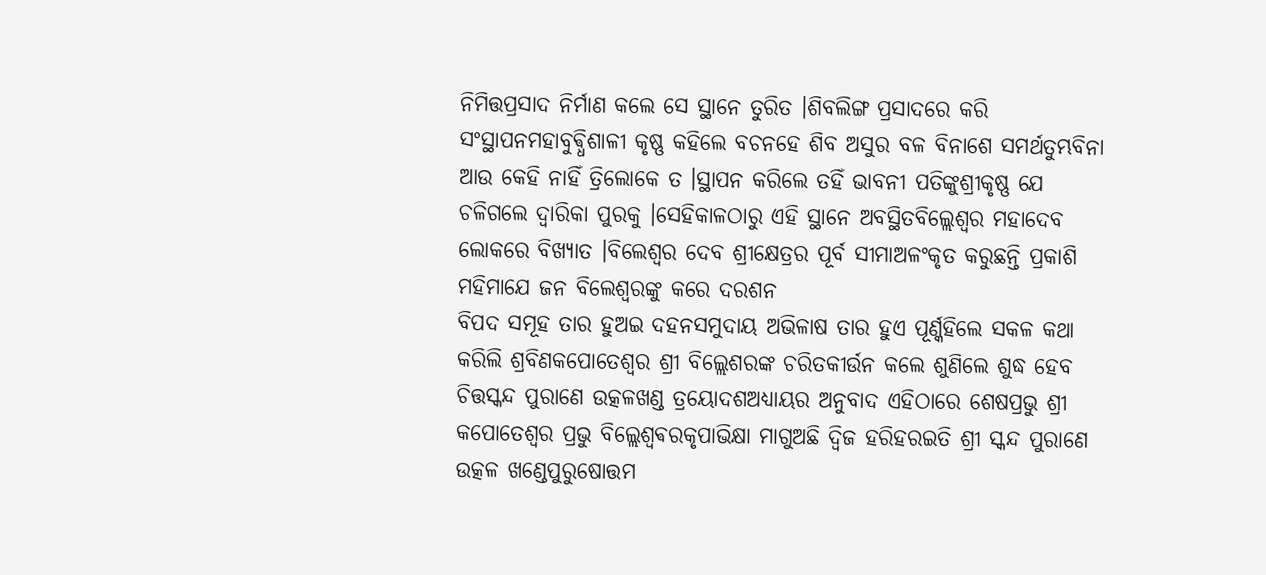ନିମିତ୍ତପ୍ରସାଦ ନିର୍ମାଣ କଲେ ସେ ସ୍ଥାନେ ତୁରିତ ।ଶିବଲିଙ୍ଗ ପ୍ରସାଦରେ କରି ସଂସ୍ଥାପନମହାବୁଵ୍ଧିଶାଳୀ କୃଷ୍ଣ କହିଲେ ବଚନହେ ଶିବ ଅସୁର ବଳ ବିନାଶେ ସମର୍ଥତୁମ୍ଭବିନା ଆଉ କେହି ନାହିଁ ତ୍ରିଲୋକେ ତ ।ସ୍ଥାପନ କରିଲେ ତହିଁ ଭାବନୀ ପତିଙ୍କୁଶ୍ରୀକୃଷ୍ଣ ଯେ ଚଳିଗଲେ ଦ୍ଵାରିକା ପୁରକୁ ।ସେହିକାଳଠାରୁ ଏହି ସ୍ଥାନେ ଅବସ୍ଥିତବିଲ୍ଲେଶ୍ଵର ମହାଦେବ ଲୋକରେ ବିଖ୍ୟାତ ।ବିଲେଶ୍ଵର ଦେବ ଶ୍ରୀକ୍ଷେତ୍ରର ପୂର୍ବ ସୀମାଅଳଂକୃତ କରୁଛନ୍ତି ପ୍ରକାଶି ମହିମାଯେ ଜନ ବିଲେଶ୍ବରଙ୍କୁ କରେ ଦରଶନ
ବିପଦ ସମୂହ ତାର ହୁଅଇ ଦହନସମୁଦାୟ ଅଭିଳାଷ ତାର ହୁଏ ପୂର୍ଣ୍କହିଲେ ସକଳ କଥା କରିଲି ଶ୍ରବିଣକପୋତେଶ୍ବର ଶ୍ରୀ ବିଲ୍ଲେଶରଙ୍କ ଚରିତକୀର୍ଉନ କଲେ ଶୁଣିଲେ ଶୁଦ୍ଧ ହେବ ଚିତ୍ତସ୍କନ୍ଦ ପୁରାଣେ ଉତ୍କଳଖଣ୍ଡ ତ୍ରୟୋଦଶଅଧ୍ୟାୟର ଅନୁବାଦ ଏହିଠାରେ ଶେଷପ୍ରଭୁ ଶ୍ରୀ କପୋତେଶ୍ବର ପ୍ରଭୁ ବିଲ୍ଲେଶ୍ବଵରକୃପାଭିକ୍ଷା ମାଗୁଅଛି ଦ୍ଵିଜ ହରିହରଇତି ଶ୍ରୀ ସ୍କନ୍ଦ ପୁରାଣେ ଉତ୍କଳ ଖଣ୍ଡେପୁରୁଷୋତ୍ତମ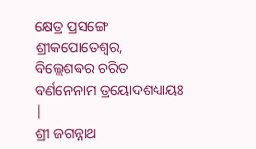କ୍ଷେତ୍ର ପ୍ରସଙ୍ଗେ ଶ୍ରୀକପୋତେଶ୍ବର, ବିଲ୍ଲେଶଵର ଚରିତ ବର୍ଣନେନାମ ତ୍ରୟୋଦଶଧ୍ୟାୟଃ |
ଶ୍ରୀ ଜଗନ୍ନାଥ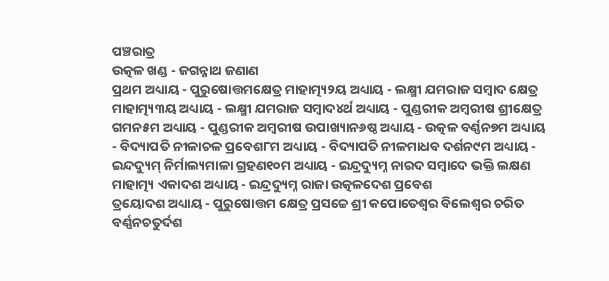ପଞ୍ଚରାତ୍ର
ଉତ୍କଳ ଖଣ୍ଡ - ଜଗନ୍ନାଥ ଜଣାଣ
ପ୍ରଥମ ଅଧ୍ୟାୟ - ପୁରୁଷୋତ୍ତମକ୍ଷେତ୍ର ମାହାତ୍ମ୍ୟ୨ୟ ଅଧ୍ୟାୟ - ଲକ୍ଷ୍ମୀ ଯମରାଜ ସମ୍ବାଦ କ୍ଷେତ୍ର ମାହାତ୍ମ୍ୟ୩ୟ ଅଧ୍ୟାୟ - ଲକ୍ଷ୍ମୀ ଯମରାଜ ସମ୍ବାଦ୪ର୍ଥ ଅଧ୍ୟାୟ - ପୁଣ୍ଡରୀକ ଅମ୍ବରୀଷ ଶ୍ରୀକ୍ଷେତ୍ର ଗମନ୫ମ ଅଧ୍ୟାୟ - ପୁଣ୍ଡରୀକ ଅମ୍ବରୀଷ ଉପାଖ୍ୟାନ୬ଷ୍ଠ ଅଧ୍ୟାୟ - ଉତ୍କଳ ବର୍ଣ୍ଣନ୭ମ ଅଧ୍ୟାୟ - ବିଦ୍ୟାପତି ନୀଳାଚଳ ପ୍ରବେଶ୮ମ ଅଧ୍ୟାୟ - ବିଦ୍ୟାପତି ନୀଳମାଧବ ଦର୍ଶନ୯ମ ଅଧ୍ୟାୟ - ଇନ୍ଦଦ୍ୟୁମ୍ ନିର୍ମାଲ୍ୟମାଳା ଗ୍ରହଣ୧୦ମ ଅଧ୍ୟାୟ - ଇନ୍ଦ୍ରଦ୍ୟୁମ୍ନ ନାରଦ ସମ୍ବାଦେ ଭକ୍ତି ଲକ୍ଷଣ ମାହାତ୍ମ୍ୟ ଏକାଦଶ ଅଧ୍ୟାୟ - ଇନ୍ଦ୍ରଦ୍ୟୁମ୍ନ ରାଜା ଉତ୍କଳଦେଶ ପ୍ରବେଶ
ତ୍ରୟୋଦଶ ଅଧ୍ୟାୟ - ପୁରୁଷୋତ୍ତମ କ୍ଷେତ୍ର ପ୍ରସଚ୍ଚେ ଶ୍ରୀ କପୋତେଶ୍ଵର ବିଲେଶ୍ଵର ଚରିତ ବର୍ଣ୍ଣନଚତୁର୍ଦଶ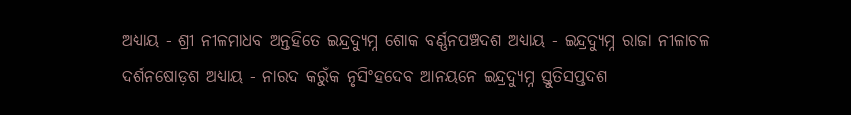ଅଧ୍ୟାୟ - ଶ୍ରୀ ନୀଳମାଧବ ଅନ୍ତହିତେ ଇନ୍ଦ୍ରଦ୍ୟୁମ୍ନ ଶୋକ ବର୍ଣ୍ଣନପଞ୍ଚଦଶ ଅଧ୍ୟାୟ - ଇନ୍ଦ୍ରଦ୍ୟୁମ୍ନ ରାଜା ନୀଳାଚଳ ଦର୍ଶନଷୋଡ଼ଶ ଅଧ୍ୟାୟ - ନାରଦ କରୁଁକ ନୃସିଂହଦେବ ଆନୟନେ ଇନ୍ଦ୍ରଦ୍ୟୁମ୍ନ ସ୍ତୁତିସପ୍ତଦଶ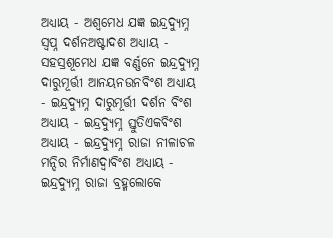ଅଧ୍ୟାୟ - ଅଶ୍ଵମେଧ ଯଜ୍ଞ ଇନ୍ଦ୍ରଦ୍ୟୁମ୍ନ ସ୍ଵପ୍ନ ଦର୍ଶନଅଷ୍ଟାଦଶ ଅଧ୍ୟାୟ - ସହସ୍ରଶୂମେଧ ଯଜ୍ଞ ବର୍ଣ୍ଣନେ ଇନ୍ଦ୍ରଦ୍ୟୁମ୍ନ ଦାରୁମୂର୍ତ୍ତୀ ଆନୟନଉନବିଂଶ ଅଧ୍ୟାୟ - ଇନ୍ଦ୍ରଦ୍ୟୁମ୍ନ ଦାରୁମୂର୍ତ୍ତୀ ଦର୍ଶନ ବିଂଶ ଅଧ୍ୟାୟ - ଇନ୍ଦ୍ରଦ୍ୟୁମ୍ନ ସ୍ତୁତିଏକବିଂଶ ଅଧ୍ୟାୟ - ଇନ୍ଦ୍ରଦ୍ୟୁମ୍ନ ରାଜା ନୀଳାଚଳ ମନ୍ଦିର ନିର୍ମାଣଦ୍ଵାବିଂଶ ଅଧ୍ୟାୟ - ଇନ୍ଦ୍ରଦ୍ୟୁମ୍ନ ରାଜା ବ୍ରହ୍ମଲୋକେ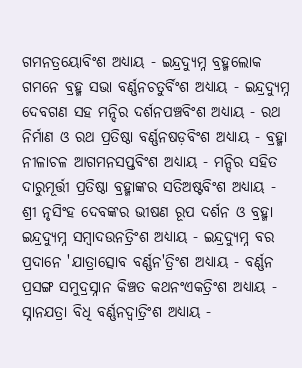ଗମନତ୍ରୟୋବିଂଶ ଅଧ୍ୟାୟ - ଇନ୍ଦ୍ରଦ୍ୟୁମ୍ନ ବ୍ରହ୍ମଲୋକ ଗମନେ ବ୍ରହ୍ମ ସଭା ବର୍ଣ୍ଣନଚତୁର୍ବିଂଶ ଅଧ୍ୟାୟ - ଇନ୍ଦ୍ରଦ୍ୟୁମ୍ନ ଦେବଗଣ ସହ ମନ୍ଦିର ଦର୍ଶନପଞ୍ଚବିଂଶ ଅଧ୍ୟାୟ - ରଥ ନିର୍ମାଣ ଓ ରଥ ପ୍ରତିଷ୍ଠା ବର୍ଣ୍ଣନଷଡ଼ବିଂଶ ଅଧ୍ୟାୟ - ବ୍ରହ୍ମା ନୀଳାଚଳ ଆଗମନସପ୍ତବିଂଶ ଅଧ୍ୟାୟ - ମନ୍ଦିର ସହିତ ଦାରୁମୂର୍ତ୍ତୀ ପ୍ରତିଷ୍ଠା ବ୍ରହ୍ମାଙ୍କର ସତିଅଷ୍ଟବିଂଶ ଅଧ୍ୟାୟ - ଶ୍ରୀ ନୃସିଂହ ଦେବଙ୍କର ଭୀଷଣ ରୂପ ଦର୍ଶନ ଓ ବ୍ରହ୍ମା ଇନ୍ଦ୍ରଦ୍ୟୁମ୍ନ ସମ୍ବାଦଉନତ୍ରିଂଶ ଅଧ୍ୟାୟ - ଇନ୍ଦ୍ରଦ୍ୟୁମ୍ନ ବର ପ୍ରଦାନେ 'ଯାତ୍ରାତ୍ସୋବ ବର୍ଣ୍ଣନ'ତ୍ରିଂଶ ଅଧ୍ୟାୟ - ବର୍ଣ୍ଣନ ପ୍ରସଙ୍ଗ ସମୁଦ୍ରସ୍ନାନ କିଞ୍ଚତ କଥନଂଏକତ୍ରିଂଶ ଅଧ୍ୟାୟ - ସ୍ନାନଯତ୍ରା ବିଧି ବର୍ଣ୍ଣନଦ୍ଵାତ୍ରିଂଶ ଅଧ୍ୟାୟ -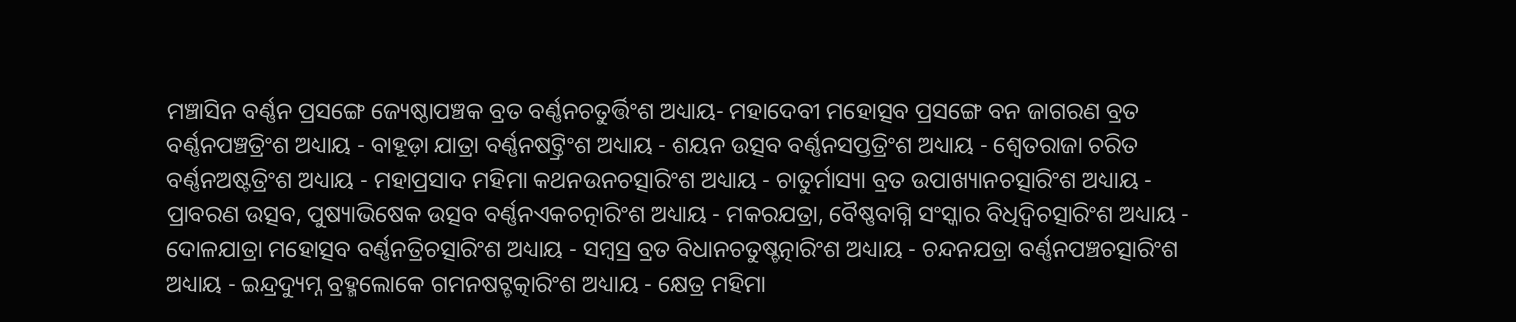ମଞ୍ଚାସିନ ବର୍ଣ୍ଣନ ପ୍ରସଙ୍ଗେ ଜ୍ୟେଷ୍ଠାପଞ୍ଚକ ବ୍ରତ ବର୍ଣ୍ଣନଚତୁର୍ତ୍ତିଂଶ ଅଧ୍ୟାୟ- ମହାଦେବୀ ମହୋତ୍ସବ ପ୍ରସଙ୍ଗେ ବନ ଜାଗରଣ ବ୍ରତ ବର୍ଣ୍ଣନପଞ୍ଚତ୍ରିଂଶ ଅଧ୍ୟାୟ - ବାହୂଡ଼ା ଯାତ୍ରା ବର୍ଣ୍ଣନଷଟ୍ତ୍ରିଂଶ ଅଧ୍ୟାୟ - ଶୟନ ଉତ୍ସବ ବର୍ଣ୍ଣନସପ୍ତତ୍ରିଂଶ ଅଧ୍ୟାୟ - ଶ୍ଵେତରାଜା ଚରିତ ବର୍ଣ୍ଣନଅଷ୍ଟତ୍ରିଂଶ ଅଧ୍ୟାୟ - ମହାପ୍ରସାଦ ମହିମା କଥନଉନଚତ୍ସାରିଂଶ ଅଧ୍ୟାୟ - ଚାତୁର୍ମାସ୍ୟା ବ୍ରତ ଉପାଖ୍ୟାନଚତ୍ସାରିଂଶ ଅଧ୍ୟାୟ - ପ୍ରାବରଣ ଉତ୍ସବ, ପୁଷ୍ୟାଭିଷେକ ଉତ୍ସବ ବର୍ଣ୍ଣନଏକଚତ୍ନାରିଂଶ ଅଧ୍ୟାୟ - ମକରଯତ୍ରା, ବୈଷ୍ଣବାଗ୍ନି ସଂସ୍କାର ବିଧିଦ୍ଵିଚତ୍ସାରିଂଶ ଅଧ୍ୟାୟ - ଦୋଳଯାତ୍ରା ମହୋତ୍ସବ ବର୍ଣ୍ଣନତ୍ରିଚତ୍ସାରିଂଶ ଅଧ୍ୟାୟ - ସମ୍ବସ୍ର ବ୍ରତ ବିଧାନଚତୁଷ୍ଚତ୍ନାରିଂଶ ଅଧ୍ୟାୟ - ଚନ୍ଦନଯତ୍ରା ବର୍ଣ୍ଣନପଞ୍ଚଚତ୍ସାରିଂଶ ଅଧ୍ୟାୟ - ଇନ୍ଦ୍ରଦ୍ୟୁମ୍ନ ବ୍ରହ୍ମଲୋକେ ଗମନଷଟ୍ଚତ୍କାରିଂଶ ଅଧ୍ୟାୟ - କ୍ଷେତ୍ର ମହିମା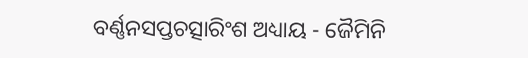ବର୍ଣ୍ଣନସପ୍ତଚତ୍ସାରିଂଶ ଅଧ୍ୟାୟ - ଜୈମିନି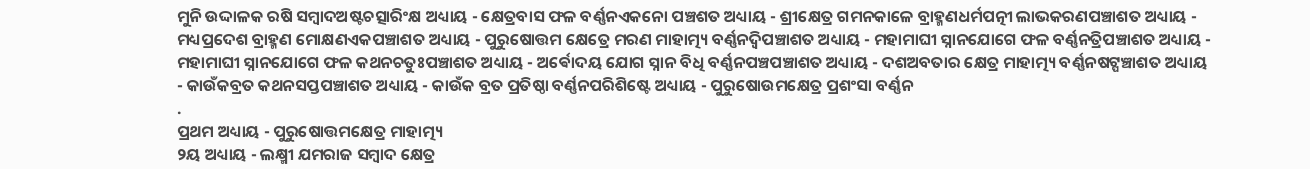ମୁନି ଉଦ୍ଦାଳକ ରଷି ସମ୍ବାଦଅଷ୍ଟଚତ୍ସାରିଂକ୍ଷ ଅଧ୍ୟାୟ - କ୍ଷେତ୍ରବାସ ଫଳ ବର୍ଣ୍ଣନଏକନୋ ପଞ୍ଚଶତ ଅଧ୍ୟାୟ - ଶ୍ରୀକ୍ଷେତ୍ର ଗମନକାଳେ ବ୍ରାହ୍ମଣଧର୍ମପତ୍ନୀ ଲାଭକରଣପଞ୍ଚାଶତ ଅଧ୍ୟାୟ - ମଧ୍ୟପ୍ରଦେଶ ବ୍ରାହ୍ମଣ ମୋକ୍ଷଣଏକପଞ୍ଚାଶତ ଅଧ୍ୟାୟ - ପୁରୁଷୋତ୍ତମ କ୍ଷେତ୍ରେ ମରଣ ମାହାତ୍ମ୍ୟ ବର୍ଣ୍ଣନଦ୍ଵିପଞ୍ଚାଶତ ଅଧ୍ୟାୟ - ମହାମାଘୀ ସ୍ନାନଯୋଗେ ଫଳ ବର୍ଣ୍ଣନତ୍ରିପଞ୍ଚାଶତ ଅଧ୍ୟାୟ - ମହାମାଘୀ ସ୍ନାନଯୋଗେ ଫଳ କଥନଚତୁଃପଞ୍ଚାଶତ ଅଧ୍ୟାୟ - ଅର୍ଵୋଦୟ ଯୋଗ ସ୍ନାନ ବିଧି ବର୍ଣ୍ଣନପଞ୍ଚପଞ୍ଚାଶତ ଅଧ୍ୟାୟ - ଦଶଅବତାର କ୍ଷେତ୍ର ମାହାତ୍ମ୍ୟ ବର୍ଣ୍ଣନଷଟ୍ପଞ୍ଚାଶତ ଅଧ୍ୟାୟ - କାଉଁକବ୍ରତ କଥନସପ୍ତପଞ୍ଚାଶତ ଅଧ୍ୟାୟ - କାଉଁକ ବ୍ରତ ପ୍ରତିଷ୍ଠା ବର୍ଣ୍ଣନପରିଶିଷ୍ଟେ ଅଧ୍ୟାୟ - ପୁରୁଷୋଉମକ୍ଷେତ୍ର ପ୍ରଶଂସା ବର୍ଣ୍ଣନ
.
ପ୍ରଥମ ଅଧ୍ୟାୟ - ପୁରୁଷୋତ୍ତମକ୍ଷେତ୍ର ମାହାତ୍ମ୍ୟ
୨ୟ ଅଧ୍ୟାୟ - ଲକ୍ଷ୍ମୀ ଯମରାଜ ସମ୍ବାଦ କ୍ଷେତ୍ର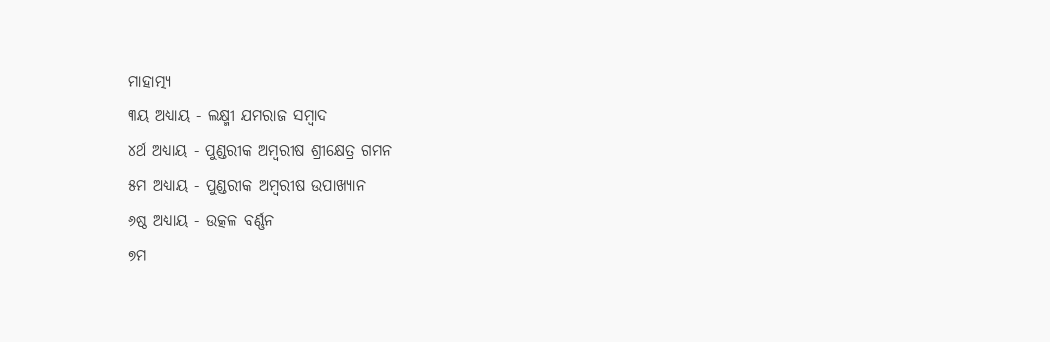ମାହାତ୍ମ୍ୟ
୩ୟ ଅଧ୍ୟାୟ - ଲକ୍ଷ୍ମୀ ଯମରାଜ ସମ୍ବାଦ
୪ର୍ଥ ଅଧ୍ୟାୟ - ପୁଣ୍ଡରୀକ ଅମ୍ବରୀଷ ଶ୍ରୀକ୍ଷେତ୍ର ଗମନ
୫ମ ଅଧ୍ୟାୟ - ପୁଣ୍ଡରୀକ ଅମ୍ବରୀଷ ଉପାଖ୍ୟାନ
୬ଷ୍ଠ ଅଧ୍ୟାୟ - ଉତ୍କଳ ବର୍ଣ୍ଣନ
୭ମ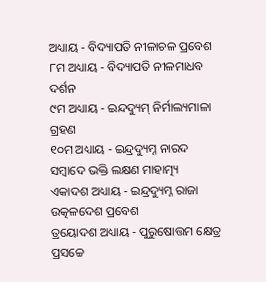ଅଧ୍ୟାୟ - ବିଦ୍ୟାପତି ନୀଳାଚଳ ପ୍ରବେଶ
୮ମ ଅଧ୍ୟାୟ - ବିଦ୍ୟାପତି ନୀଳମାଧବ ଦର୍ଶନ
୯ମ ଅଧ୍ୟାୟ - ଇନ୍ଦଦ୍ୟୁମ୍ ନିର୍ମାଲ୍ୟମାଳା ଗ୍ରହଣ
୧୦ମ ଅଧ୍ୟାୟ - ଇନ୍ଦ୍ରଦ୍ୟୁମ୍ନ ନାରଦ ସମ୍ବାଦେ ଭକ୍ତି ଲକ୍ଷଣ ମାହାତ୍ମ୍ୟ
ଏକାଦଶ ଅଧ୍ୟାୟ - ଇନ୍ଦ୍ରଦ୍ୟୁମ୍ନ ରାଜା ଉତ୍କଳଦେଶ ପ୍ରବେଶ
ତ୍ରୟୋଦଶ ଅଧ୍ୟାୟ - ପୁରୁଷୋତ୍ତମ କ୍ଷେତ୍ର ପ୍ରସଚ୍ଚେ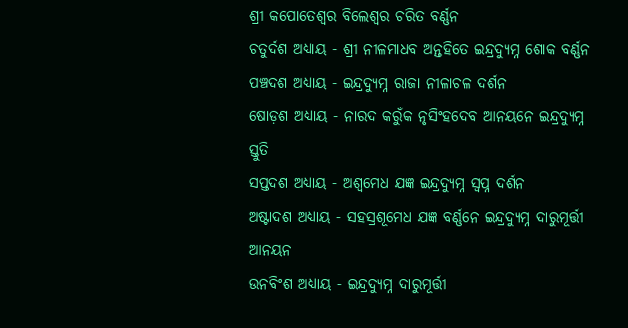ଶ୍ରୀ କପୋତେଶ୍ଵର ବିଲେଶ୍ଵର ଚରିତ ବର୍ଣ୍ଣନ
ଚତୁର୍ଦଶ ଅଧ୍ୟାୟ - ଶ୍ରୀ ନୀଳମାଧବ ଅନ୍ତହିତେ ଇନ୍ଦ୍ରଦ୍ୟୁମ୍ନ ଶୋକ ବର୍ଣ୍ଣନ
ପଞ୍ଚଦଶ ଅଧ୍ୟାୟ - ଇନ୍ଦ୍ରଦ୍ୟୁମ୍ନ ରାଜା ନୀଳାଚଳ ଦର୍ଶନ
ଷୋଡ଼ଶ ଅଧ୍ୟାୟ - ନାରଦ କରୁଁକ ନୃସିଂହଦେବ ଆନୟନେ ଇନ୍ଦ୍ରଦ୍ୟୁମ୍ନ ସ୍ତୁତି
ସପ୍ତଦଶ ଅଧ୍ୟାୟ - ଅଶ୍ଵମେଧ ଯଜ୍ଞ ଇନ୍ଦ୍ରଦ୍ୟୁମ୍ନ ସ୍ଵପ୍ନ ଦର୍ଶନ
ଅଷ୍ଟାଦଶ ଅଧ୍ୟାୟ - ସହସ୍ରଶୂମେଧ ଯଜ୍ଞ ବର୍ଣ୍ଣନେ ଇନ୍ଦ୍ରଦ୍ୟୁମ୍ନ ଦାରୁମୂର୍ତ୍ତୀ ଆନୟନ
ଉନବିଂଶ ଅଧ୍ୟାୟ - ଇନ୍ଦ୍ରଦ୍ୟୁମ୍ନ ଦାରୁମୂର୍ତ୍ତୀ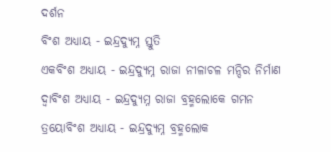ଦର୍ଶନ
ବିଂଶ ଅଧ୍ୟାୟ - ଇନ୍ଦ୍ରଦ୍ୟୁମ୍ନ ସ୍ତୁତି
ଏକବିଂଶ ଅଧ୍ୟାୟ - ଇନ୍ଦ୍ରଦ୍ୟୁମ୍ନ ରାଜା ନୀଳାଚଳ ମନ୍ଦିର ନିର୍ମାଣ
ଦ୍ଵାବିଂଶ ଅଧ୍ୟାୟ - ଇନ୍ଦ୍ରଦ୍ୟୁମ୍ନ ରାଜା ବ୍ରହ୍ମଲୋକେ ଗମନ
ତ୍ରୟୋବିଂଶ ଅଧ୍ୟାୟ - ଇନ୍ଦ୍ରଦ୍ୟୁମ୍ନ ବ୍ରହ୍ମଲୋକ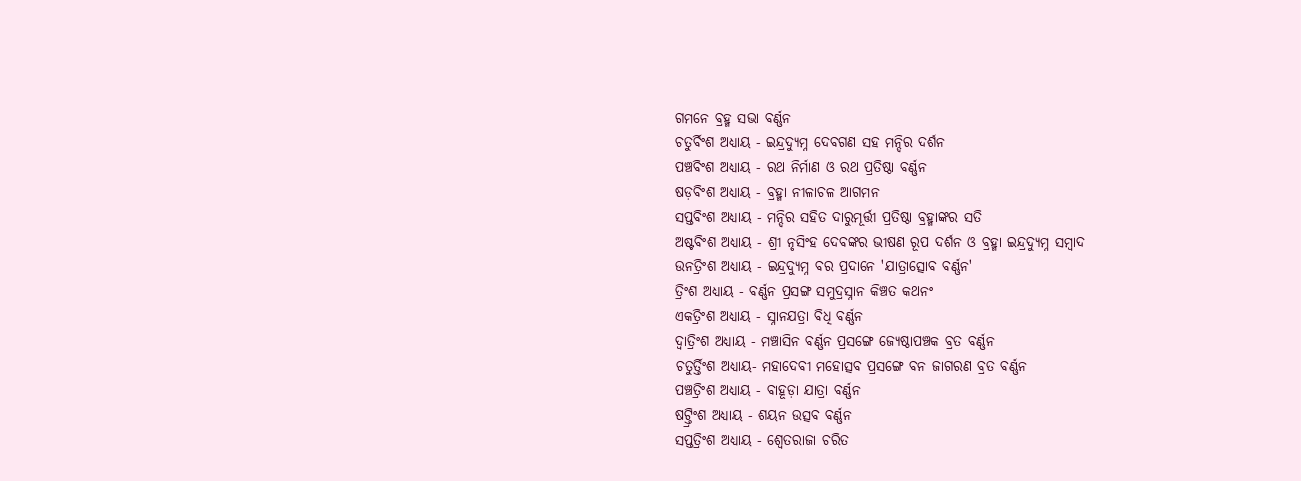ଗମନେ ବ୍ରହ୍ମ ସଭା ବର୍ଣ୍ଣନ
ଚତୁର୍ବିଂଶ ଅଧ୍ୟାୟ - ଇନ୍ଦ୍ରଦ୍ୟୁମ୍ନ ଦେବଗଣ ସହ ମନ୍ଦିର ଦର୍ଶନ
ପଞ୍ଚବିଂଶ ଅଧ୍ୟାୟ - ରଥ ନିର୍ମାଣ ଓ ରଥ ପ୍ରତିଷ୍ଠା ବର୍ଣ୍ଣନ
ଷଡ଼ବିଂଶ ଅଧ୍ୟାୟ - ବ୍ରହ୍ମା ନୀଳାଚଳ ଆଗମନ
ସପ୍ତବିଂଶ ଅଧ୍ୟାୟ - ମନ୍ଦିର ସହିତ ଦାରୁମୂର୍ତ୍ତୀ ପ୍ରତିଷ୍ଠା ବ୍ରହ୍ମାଙ୍କର ସତି
ଅଷ୍ଟବିଂଶ ଅଧ୍ୟାୟ - ଶ୍ରୀ ନୃସିଂହ ଦେବଙ୍କର ଭୀଷଣ ରୂପ ଦର୍ଶନ ଓ ବ୍ରହ୍ମା ଇନ୍ଦ୍ରଦ୍ୟୁମ୍ନ ସମ୍ବାଦ
ଉନତ୍ରିଂଶ ଅଧ୍ୟାୟ - ଇନ୍ଦ୍ରଦ୍ୟୁମ୍ନ ବର ପ୍ରଦାନେ 'ଯାତ୍ରାତ୍ସୋବ ବର୍ଣ୍ଣନ'
ତ୍ରିଂଶ ଅଧ୍ୟାୟ - ବର୍ଣ୍ଣନ ପ୍ରସଙ୍ଗ ସମୁଦ୍ରସ୍ନାନ କିଞ୍ଚତ କଥନଂ
ଏକତ୍ରିଂଶ ଅଧ୍ୟାୟ - ସ୍ନାନଯତ୍ରା ବିଧି ବର୍ଣ୍ଣନ
ଦ୍ଵାତ୍ରିଂଶ ଅଧ୍ୟାୟ - ମଞ୍ଚାସିନ ବର୍ଣ୍ଣନ ପ୍ରସଙ୍ଗେ ଜ୍ୟେଷ୍ଠାପଞ୍ଚକ ବ୍ରତ ବର୍ଣ୍ଣନ
ଚତୁର୍ତ୍ତିଂଶ ଅଧ୍ୟାୟ- ମହାଦେବୀ ମହୋତ୍ସବ ପ୍ରସଙ୍ଗେ ବନ ଜାଗରଣ ବ୍ରତ ବର୍ଣ୍ଣନ
ପଞ୍ଚତ୍ରିଂଶ ଅଧ୍ୟାୟ - ବାହୂଡ଼ା ଯାତ୍ରା ବର୍ଣ୍ଣନ
ଷଟ୍ତ୍ରିଂଶ ଅଧ୍ୟାୟ - ଶୟନ ଉତ୍ସବ ବର୍ଣ୍ଣନ
ସପ୍ତତ୍ରିଂଶ ଅଧ୍ୟାୟ - ଶ୍ଵେତରାଜା ଚରିତ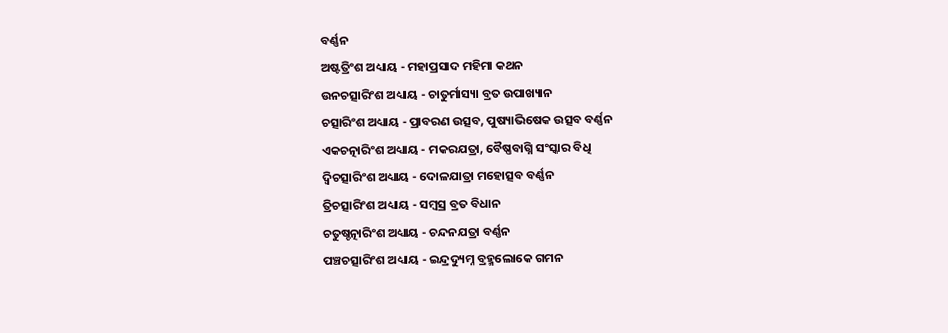ବର୍ଣ୍ଣନ
ଅଷ୍ଟତ୍ରିଂଶ ଅଧ୍ୟାୟ - ମହାପ୍ରସାଦ ମହିମା କଥନ
ଉନଚତ୍ସାରିଂଶ ଅଧ୍ୟାୟ - ଚାତୁର୍ମାସ୍ୟା ବ୍ରତ ଉପାଖ୍ୟାନ
ଚତ୍ସାରିଂଶ ଅଧ୍ୟାୟ - ପ୍ରାବରଣ ଉତ୍ସବ, ପୁଷ୍ୟାଭିଷେକ ଉତ୍ସବ ବର୍ଣ୍ଣନ
ଏକଚତ୍ନାରିଂଶ ଅଧ୍ୟାୟ - ମକରଯତ୍ରା, ବୈଷ୍ଣବାଗ୍ନି ସଂସ୍କାର ବିଧି
ଦ୍ଵିଚତ୍ସାରିଂଶ ଅଧ୍ୟାୟ - ଦୋଳଯାତ୍ରା ମହୋତ୍ସବ ବର୍ଣ୍ଣନ
ତ୍ରିଚତ୍ସାରିଂଶ ଅଧ୍ୟାୟ - ସମ୍ବସ୍ର ବ୍ରତ ବିଧାନ
ଚତୁଷ୍ଚତ୍ନାରିଂଶ ଅଧ୍ୟାୟ - ଚନ୍ଦନଯତ୍ରା ବର୍ଣ୍ଣନ
ପଞ୍ଚଚତ୍ସାରିଂଶ ଅଧ୍ୟାୟ - ଇନ୍ଦ୍ରଦ୍ୟୁମ୍ନ ବ୍ରହ୍ମଲୋକେ ଗମନ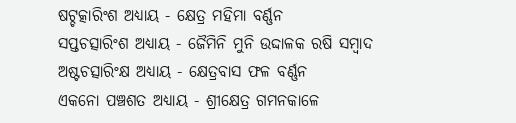ଷଟ୍ଚତ୍କାରିଂଶ ଅଧ୍ୟାୟ - କ୍ଷେତ୍ର ମହିମା ବର୍ଣ୍ଣନ
ସପ୍ତଚତ୍ସାରିଂଶ ଅଧ୍ୟାୟ - ଜୈମିନି ମୁନି ଉଦ୍ଦାଳକ ରଷି ସମ୍ବାଦ
ଅଷ୍ଟଚତ୍ସାରିଂକ୍ଷ ଅଧ୍ୟାୟ - କ୍ଷେତ୍ରବାସ ଫଳ ବର୍ଣ୍ଣନ
ଏକନୋ ପଞ୍ଚଶତ ଅଧ୍ୟାୟ - ଶ୍ରୀକ୍ଷେତ୍ର ଗମନକାଳେ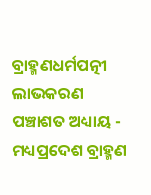ବ୍ରାହ୍ମଣଧର୍ମପତ୍ନୀ ଲାଭକରଣ
ପଞ୍ଚାଶତ ଅଧ୍ୟାୟ - ମଧ୍ୟପ୍ରଦେଶ ବ୍ରାହ୍ମଣ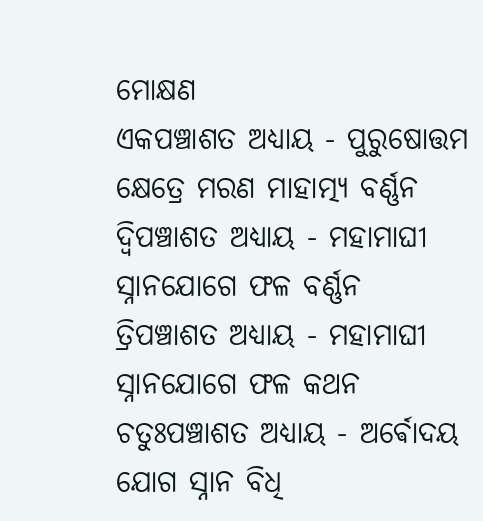ମୋକ୍ଷଣ
ଏକପଞ୍ଚାଶତ ଅଧ୍ୟାୟ - ପୁରୁଷୋତ୍ତମ କ୍ଷେତ୍ରେ ମରଣ ମାହାତ୍ମ୍ୟ ବର୍ଣ୍ଣନ
ଦ୍ଵିପଞ୍ଚାଶତ ଅଧ୍ୟାୟ - ମହାମାଘୀ ସ୍ନାନଯୋଗେ ଫଳ ବର୍ଣ୍ଣନ
ତ୍ରିପଞ୍ଚାଶତ ଅଧ୍ୟାୟ - ମହାମାଘୀ ସ୍ନାନଯୋଗେ ଫଳ କଥନ
ଚତୁଃପଞ୍ଚାଶତ ଅଧ୍ୟାୟ - ଅର୍ଵୋଦୟ ଯୋଗ ସ୍ନାନ ବିଧି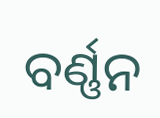ବର୍ଣ୍ଣନ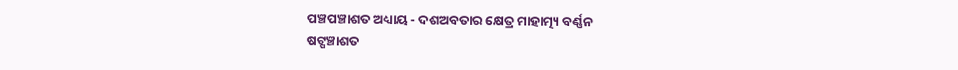ପଞ୍ଚପଞ୍ଚାଶତ ଅଧ୍ୟାୟ - ଦଶଅବତାର କ୍ଷେତ୍ର ମାହାତ୍ମ୍ୟ ବର୍ଣ୍ଣନ
ଷଟ୍ପଞ୍ଚାଶତ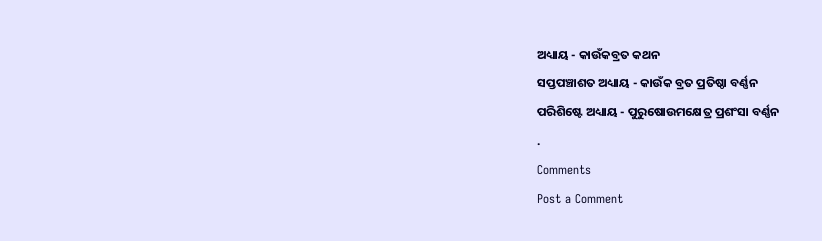ଅଧ୍ୟାୟ - କାଉଁକବ୍ରତ କଥନ
ସପ୍ତପଞ୍ଚାଶତ ଅଧ୍ୟାୟ - କାଉଁକ ବ୍ରତ ପ୍ରତିଷ୍ଠା ବର୍ଣ୍ଣନ
ପରିଶିଷ୍ଟେ ଅଧ୍ୟାୟ - ପୁରୁଷୋଉମକ୍ଷେତ୍ର ପ୍ରଶଂସା ବର୍ଣ୍ଣନ
.
Comments
Post a Comment